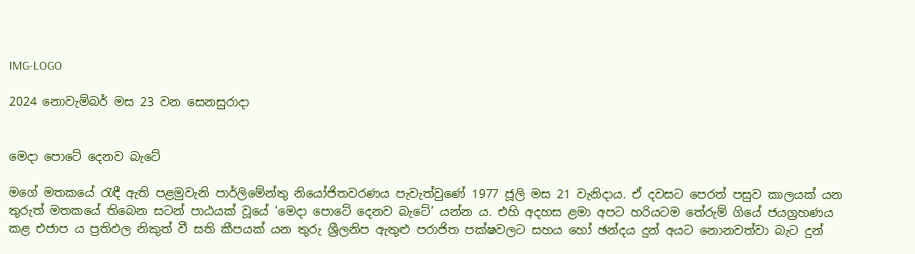IMG-LOGO

2024 නොවැම්බර් මස 23 වන සෙනසුරාදා


මෙදා පොටේ දෙනව බැටේ

මගේ මතකයේ රැඳී ඇති පළමුවැනි පාර්ලිමේන්තු නියෝජිතවරණය පැවැත්වුණේ 1977 ජූලි මස 21 වැනිදාය. ඒ දවසට පෙරත් පසුව කාලයක් යන තුරුත් මතකයේ තිබෙන සටන් පාඨයක් වූයේ ‘මෙදා පොටේ දෙනව බැටේ’ යන්න ය. එහි අදහස ළමා අපට හරියටම තේරුම් ගියේ ජයග්‍රහණය කළ එජාප ය ප්‍රතිඵල නිකුත් වී සති කීපයක් යන තුරු ශ්‍රීලනිප ඇතුළු පරාජිත පක්ෂවලට සහය හෝ ඡන්දය දුන් අයට නොනවත්වා බැට දුන්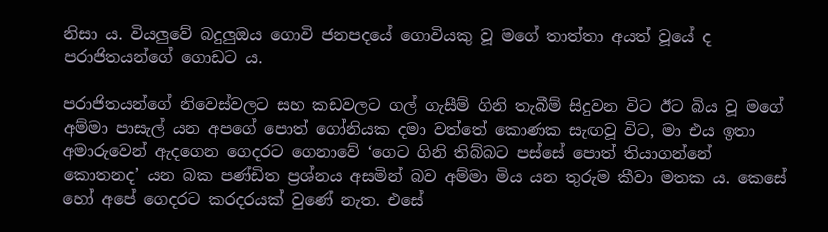නිසා ය. වියලු‍වේ බදුලු‍ඔය ගොවි ජනපදයේ ගොවියකු වූ මගේ තාත්තා අයත් වූයේ ද පරාජිතයන්ගේ ගොඩට ය.

පරාජිතයන්ගේ නිවෙස්වලට සහ කඩවලට ගල් ගැසීම් ගිනි තැබීම් සිදුවන විට ඊට බිය වූ මගේ අම්මා පාසැල් යන අපගේ පොත් ගෝනියක දමා වත්තේ කොණක සැඟවූ විට, මා එය ඉතා අමාරුවෙන් ඇදගෙන ගෙදරට ගෙනාවේ ‘ගෙට ගිනි තිබ්බට පස්සේ පොත් තියාගන්නේ කොතනද’ යන බක පණ්ඩිත ප්‍රශ්නය අසමින් බව අම්මා මිය යන තුරුම කීවා මතක ය. කෙසේ හෝ අපේ ගෙදරට කරදරයක් වුණේ නැත. එසේ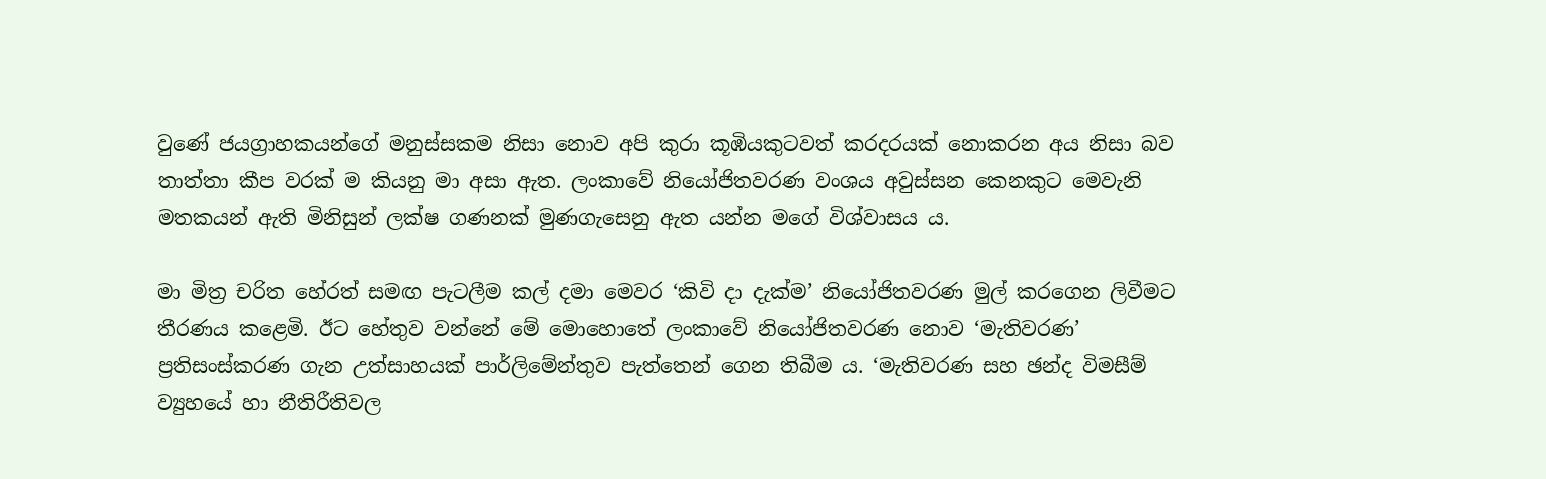වුණේ ජයග්‍රාහකයන්ගේ මනුස්සකම නිසා නොව අපි කුරා කූඹියකුටවත් කරදරයක් නොකරන අය නිසා බව තාත්තා කීප වරක් ම කියනු මා අසා ඇත. ලංකාවේ නියෝජිතවරණ වංශය අවුස්සන කෙනකුට මෙවැනි මතකයන් ඇති මිනිසුන් ලක්ෂ ගණනක් මුණගැසෙනු ඇත යන්න මගේ විශ්වාසය ය.

මා මිත්‍ර චරිත හේරත් සමඟ පැටලීම කල් දමා මෙවර ‘කිවි දා දැක්ම’ නියෝජිතවරණ මුල් කරගෙන ලිවීමට තීරණය කළෙමි. ඊට හේතුව වන්නේ මේ මොහොතේ ලංකාවේ නියෝජිතවරණ නොව ‘මැතිවරණ’ ප්‍රතිසංස්කරණ ගැන උත්සාහයක් පාර්ලිමේන්තුව පැත්තෙන් ගෙන තිබීම ය. ‘මැතිවරණ සහ ඡන්ද විමසීම් ව්‍යුහයේ හා නීතිරීතිවල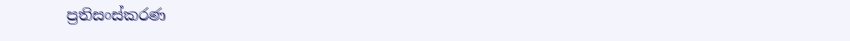ප්‍රතිසංස්කරණ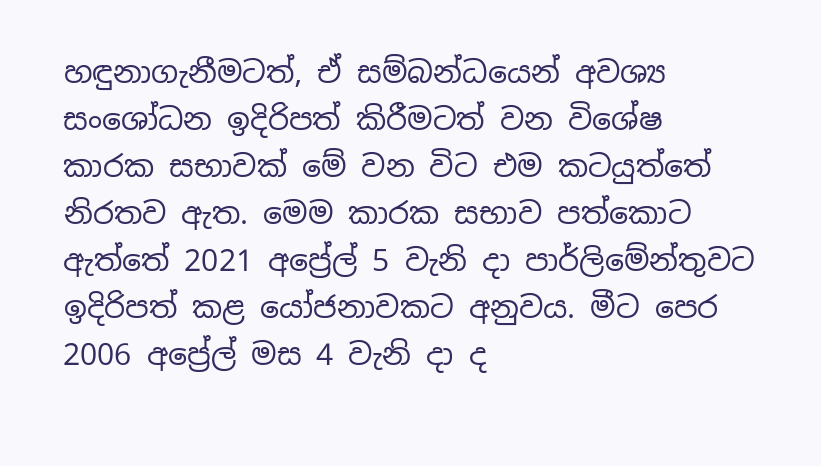හඳුනාගැනීමටත්, ඒ සම්බන්ධයෙන් අවශ්‍ය සංශෝධන ඉදිරිපත් කිරීමටත් වන විශේෂ කාරක සභාවක් මේ වන විට එම කටයුත්තේ නිරතව ඇත. මෙම කාරක සභාව පත්කොට ඇත්තේ 2021 අප්‍රේල් 5 වැනි දා පාර්ලිමේන්තුවට ඉදිරිපත් කළ යෝජනාවකට අනුවය. මීට පෙර 2006 අප්‍රේල් මස 4 වැනි දා ද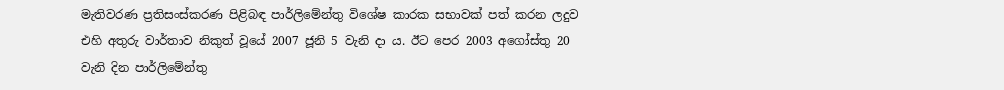මැතිවරණ ප්‍රතිසංස්කරණ පිළිබඳ පාර්ලිමේන්තු විශේෂ කාරක සභාවක් පත් කරන ලදුව එහි අතුරු වාර්තාව නිකුත් වූයේ 2007 ජූනි 5 වැනි දා ය. ඊට පෙර 2003 අගෝස්තු 20 වැනි දින පාර්ලිමේන්තු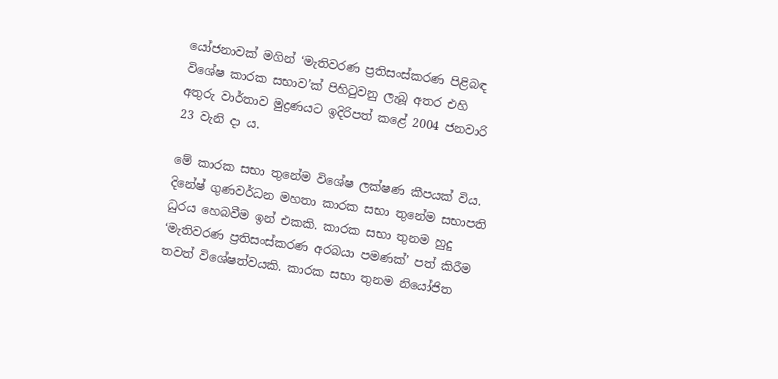යෝජනාවක් මගින් ‘මැතිවරණ ප්‍රතිසංස්කරණ පිළිබඳ විශේෂ කාරක සභාව’ක් පිහිටුවනු ලැබූ අතර එහි අතුරු වාර්තාව මුද්‍රණයට ඉදිරිපත් කළේ 2004 ජනවාරි 23 වැනි දා ය.

මේ කාරක සභා තුනේම විශේෂ ලක්ෂණ කීපයක් විය. දිනේෂ් ගුණවර්ධන මහතා කාරක සභා තුනේම සභාපති ධුරය හෙබවීම ඉන් එකකි. කාරක සභා තුනම හුදු ‘මැතිවරණ ප්‍රතිසංස්කරණ අරබයා පමණක්’ පත් කිරීම තවත් විශේෂත්වයකි. කාරක සභා තුනම නියෝජිත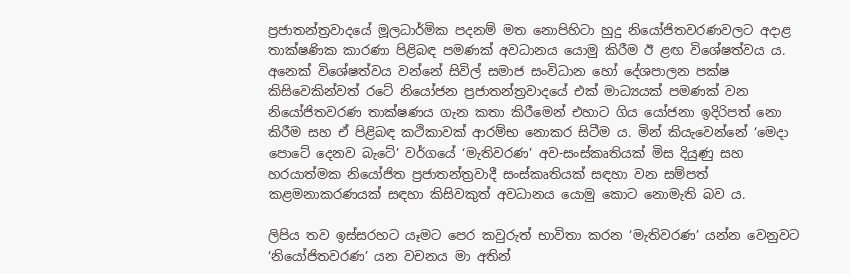ප්‍රජාතන්ත්‍රවාදයේ මූලධාර්මික පදනම් මත නොපිහිටා හුදු නියෝජිතවරණවලට අදාළ තාක්ෂණික කාරණා පිළිබඳ පමණක් අවධානය යොමු කිරීම ඊ ළඟ විශේෂත්වය ය. අනෙක් විශේෂත්වය වන්නේ සිවිල් සමාජ සංවිධාන හෝ දේශපාලන පක්ෂ කිසිවෙකින්වත් රටේ නියෝජන ප්‍රජාතන්ත්‍රවාදයේ එක් මාධ්‍යයක් පමණක් වන නියෝජිතවරණ තාක්ෂණය ගැන කතා කිරීමෙන් එහාට ගිය යෝජනා ඉදිරිපත් නො කිරීම සහ ඒ පිළිබඳ කථිකාවක් ආරම්භ නොකර සිටීම ය. මින් කියැවෙන්නේ ‘මෙදා පොටේ දෙනව බැටේ’ වර්ගයේ ‘මැතිවරණ’ අව-සංස්කෘතියක් මිස දියුණු සහ හරයාත්මක නියෝජිත ප්‍රජාතන්ත්‍රවාදී සංස්කෘතියක් සඳහා වන සම්පත් කළමනාකරණයක් සඳහා කිසිවකුත් අවධානය යොමු කොට නොමැති බව ය.

ලිපිය තව ඉස්සරහට යෑමට පෙර කවුරුත් භාවිතා කරන ‘මැතිවරණ’ යන්න වෙනුවට ‘නියෝජිතවරණ’ යන වචනය මා අතින්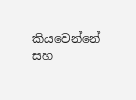කියවෙන්නේ සහ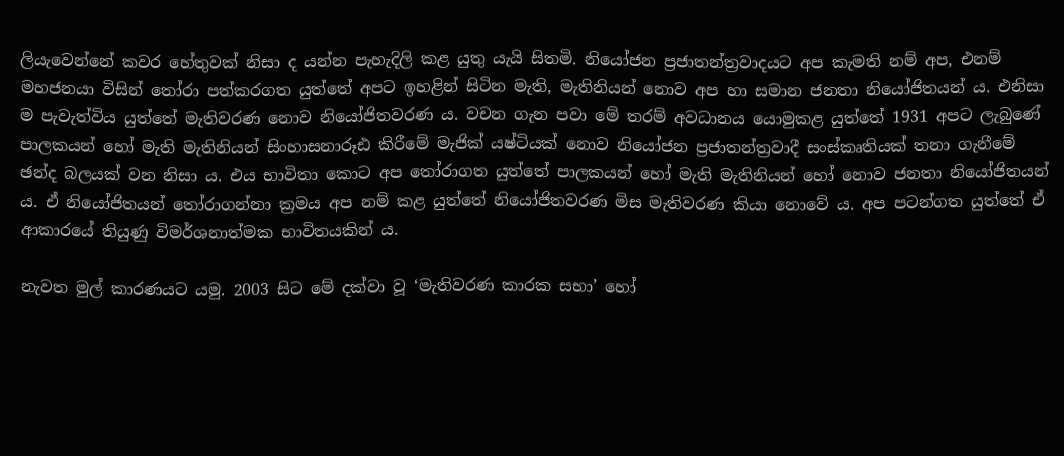ලියැවෙන්නේ කවර හේතුවක් නිසා ද යන්න පැහැදිලි කළ යුතු යැයි සිතමි. නියෝජන ප්‍රජාතන්ත්‍රවාදයට අප කැමති නම් අප, එනම් මහජනයා විසින් තෝරා පත්කරගත යුත්තේ අපට ඉහළින් සිටින මැති, මැතිනියන් නොව අප හා සමාන ජනතා නියෝජිතයන් ය. එනිසා ම පැවැත්විය යුත්තේ මැතිවරණ නොව නියෝජිතවරණ ය. වචන ගැන පවා මේ තරම් අවධානය යොමුකළ යුත්තේ 1931 අපට ලැබුණේ පාලකයන් හෝ මැති මැතිනියන් සිංහාසනාරූඪ කිරීමේ මැජික් යෂ්ටියක් නොව නියෝජන ප්‍රජාතන්ත්‍රවාදී සංස්කෘතියක් තනා ගැනීමේ ඡන්ද බලයක් වන නිසා ය. එය භාවිතා කොට අප තෝරාගත යුත්තේ පාලකයන් හෝ මැති මැතිනියන් හෝ නොව ජනතා නියෝජිතයන් ය. ඒ නියෝජිතයන් තෝරාගන්නා ක්‍රමය අප නම් කළ යුත්තේ නියෝජිතවරණ මිස මැතිවරණ කියා නොවේ ය. අප පටන්ගත යුත්තේ ඒ ආකාරයේ තියුණු විමර්ශනාත්මක භාවිතයකින් ය.

නැවත මුල් කාරණයට යමු. 2003 සිට මේ දක්වා වූ ‘මැතිවරණ කාරක සභා’ හෝ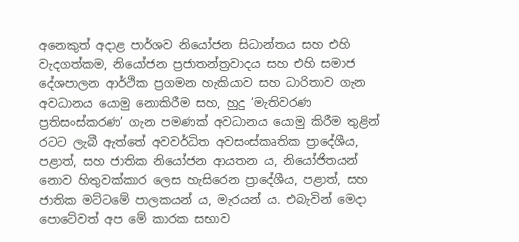අනෙකුත් අදාළ පාර්ශව නියෝජන සිධාන්තය සහ එහි වැදගත්කම, නියෝජන ප්‍රජාතන්ත්‍රවාදය සහ එහි සමාජ දේශපාලන ආර්ථික ප්‍රගමන හැකියාව සහ ධාරිතාව ගැන අවධානය යොමු නොකිරීම සහ, හුදු ‘මැතිවරණ ප්‍රතිසංස්කරණ’ ගැන පමණක් අවධානය යොමු කිරීම තුළින් රටට ලැබී ඇත්තේ අවවර්ධිත අවසංස්කෘතික ප්‍රාදේශීය, පළාත්, සහ ජාතික නියෝජන ආයතන ය, නියෝජිතයන් නොව හිතුවක්කාර ලෙස හැසිරෙන ප්‍රාදේශීය, පළාත්, සහ ජාතික මට්ටමේ පාලකයන් ය, මැරයන් ය. එබැවින් මෙදා පොටේවත් අප මේ කාරක සභාව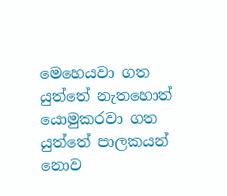මෙහෙයවා ගත යුත්තේ නැතහොත් යොමුකරවා ගත යුත්තේ පාලකයන් නොව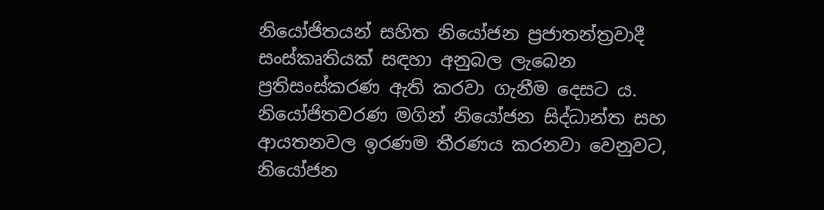නියෝජිතයන් සහිත නියෝජන ප්‍රජාතන්ත්‍රවාදී සංස්කෘතියක් සඳහා අනුබල ලැබෙන ප්‍රතිසංස්කරණ ඇති කරවා ගැනීම දෙසට ය. නියෝජිතවරණ මගින් නියෝජන සිද්ධාන්ත සහ ආයතනවල ඉරණම තීරණය කරනවා වෙනුවට, නියෝජන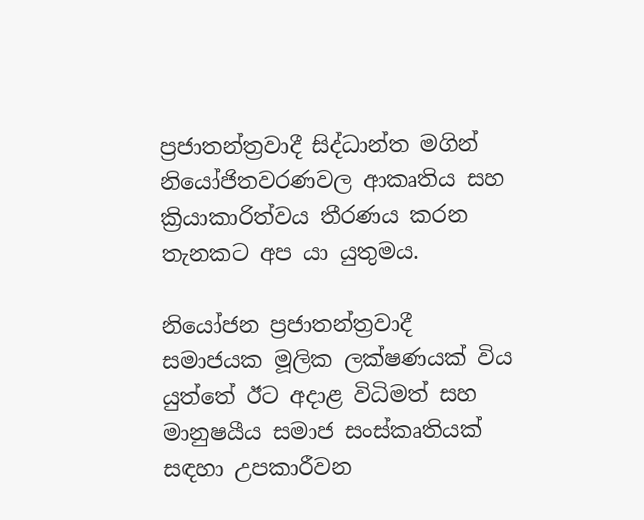ප්‍රජාතන්ත්‍රවාදී සිද්ධාන්ත මගින් නියෝජිතවරණවල ආකෘතිය සහ ක්‍රියාකාරිත්වය තීරණය කරන තැනකට අප යා යුතුමය.

නියෝජන ප්‍රජාතන්ත්‍රවාදී සමාජයක මූලික ලක්ෂණයක් විය යුත්තේ ඊට අදාළ විධිමත් සහ මානුෂයීය සමාජ සංස්කෘතියක් සඳහා උපකාරීවන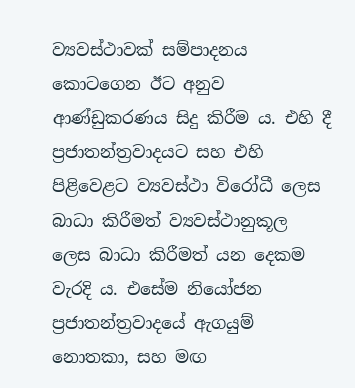ව්‍යවස්ථාවක් සම්පාදනය කොටගෙන ඊට අනුව ආණ්ඩුකරණය සිදු කිරීම ය. එහි දී ප්‍රජාතන්ත්‍රවාදයට සහ එහි පිළිවෙළට ව්‍යවස්ථා විරෝධී ලෙස බාධා කිරීමත් ව්‍යවස්ථානුකූල ලෙස බාධා කිරීමත් යන දෙකම වැරදි ය. එසේම නියෝජන ප්‍රජාතන්ත්‍රවාදයේ ඇගයුම් නොතකා, සහ මඟ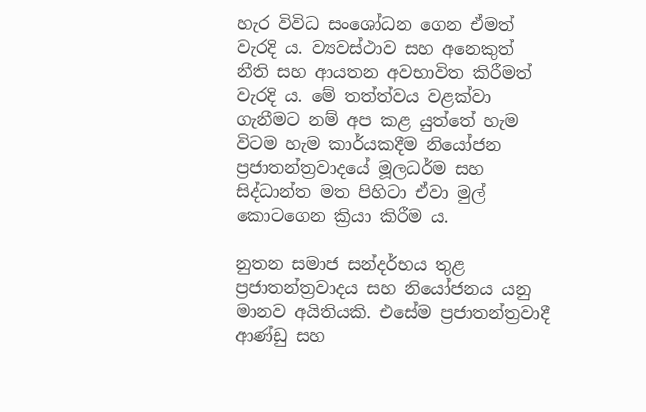හැර විවිධ සංශෝධන ගෙන ඒමත් වැරදි ය. ව්‍යවස්ථාව සහ අනෙකුත් නීති සහ ආයතන අවභාවිත කිරීමත් වැරදි ය. මේ තත්ත්වය වළක්වා ගැනීමට නම් අප කළ යුත්තේ හැම විටම හැම කාර්යකදීම නියෝජන ප්‍රජාතන්ත්‍රවාදයේ මූලධර්ම සහ සිද්ධාන්ත මත පිහිටා ඒවා මුල් කොටගෙන ක්‍රියා කිරීම ය.

නුතන සමාජ සන්දර්භය තුළ ප්‍රජාතන්ත්‍රවාදය සහ නියෝජනය යනු මානව අයිතියකි. එසේම ප්‍රජාතන්ත්‍රවාදී ආණ්ඩු සහ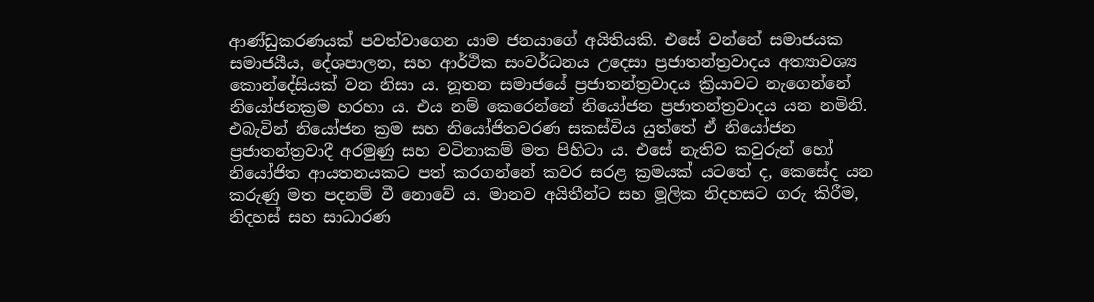ආණ්ඩුකරණයක් පවත්වාගෙන යාම ජනයාගේ අයිතියකි. එසේ වන්නේ සමාජයක සමාජයීය, දේශපාලන, සහ ආර්ථික සංවර්ධනය උදෙසා ප්‍රජාතන්ත්‍රවාදය අත්‍යාවශ්‍ය කොන්දේසියක් වන නිසා ය. නූතන සමාජයේ ප්‍රජාතන්ත්‍රවාදය ක්‍රියාවට නැගෙන්නේ නියෝජනක්‍රම හරහා ය. එය නම් කෙරෙන්නේ නියෝජන ප්‍රජාතන්ත්‍රවාදය යන නමිනි. එබැවින් නියෝජන ක්‍රම සහ නියෝජිතවරණ සකස්විය යුත්තේ ඒ නියෝජන ප්‍රජාතන්ත්‍රවාදී අරමුණු සහ වටිනාකම් මත පිහිටා ය. එසේ නැතිව කවුරුන් හෝ නියෝජිත ආයතනයකට පත් කරගන්නේ කවර සරළ ක්‍රමයක් යටතේ ද, කෙසේද යන කරුණු මත පදනම් වී නොවේ ය. මානව අයිතීන්ට සහ මූලික නිදහසට ගරු කිරීම, නිදහස් සහ සාධාරණ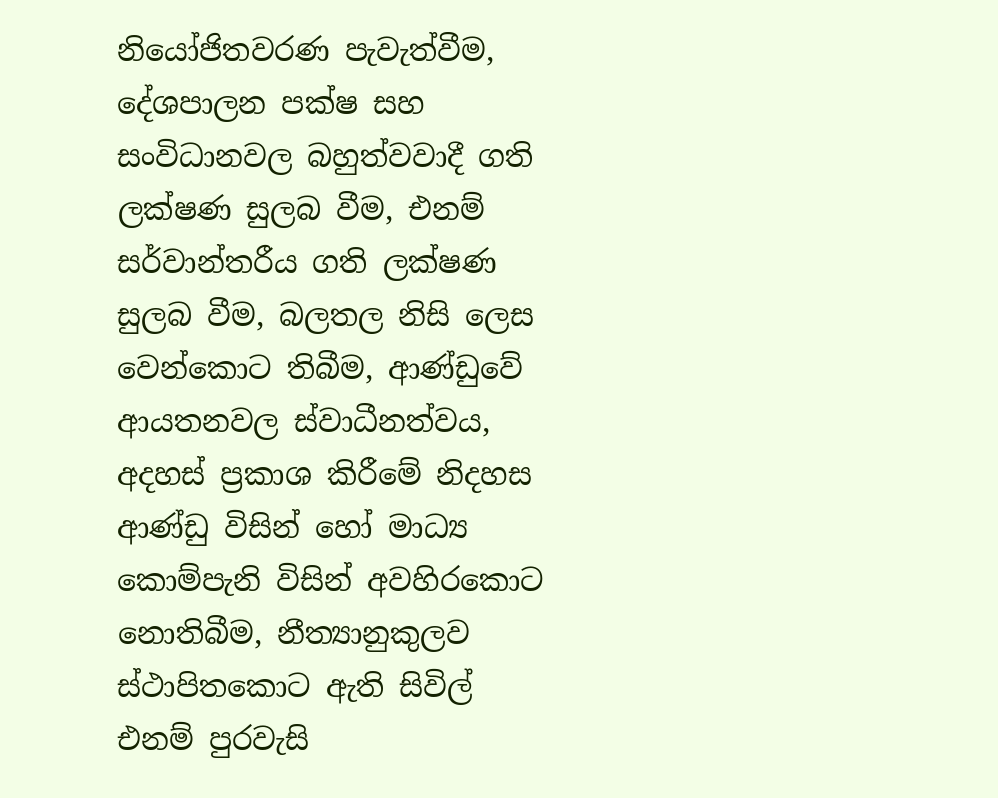නියෝජිතවරණ පැවැත්වීම, දේශපාලන පක්ෂ සහ සංවිධානවල බහුත්වවාදී ගති ලක්ෂණ සුලබ වීම, එනම් සර්වාන්තරීය ගති ලක්ෂණ සුලබ වීම, බලතල නිසි ලෙස වෙන්කොට තිබීම, ආණ්ඩුවේ ආයතනවල ස්වාධීනත්වය, අදහස් ප්‍රකාශ කිරීමේ නිදහස ආණ්ඩු විසින් හෝ මාධ්‍ය කොම්පැනි විසින් අවහිරකොට නොතිබීම, නීත්‍යානුකුලව ස්ථාපිතකොට ඇති සිවිල් එනම් පුරවැසි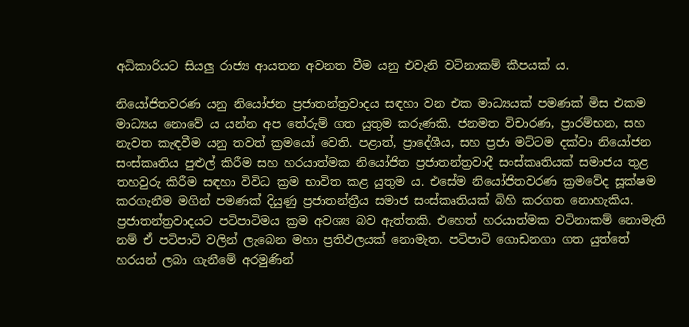අධිකාරියට සියලු‍ රාජ්‍ය ආයතන අවනත වීම යනු එවැනි වටිනාකම් කීපයක් ය.

නියෝජිතවරණ යනු නියෝජන ප්‍රජාතන්ත්‍රවාදය සඳහා වන එක මාධ්‍යයක් පමණක් මිස එකම මාධ්‍යය නොවේ ය යන්න අප තේරුම් ගත යුතුම කරුණකි. ජනමත විචාරණ, ප්‍රාරම්භන, සහ නැවත කැඳවීම යනු තවත් ක්‍රමයෝ වෙති. පළාත්, ප්‍රාදේශීය, සහ ප්‍රජා මට්ටම දක්වා නියෝජන සංස්කෘතිය පුළුල් කිරීම සහ හරයාත්මක නියෝජිත ප්‍රජාතන්ත්‍රවාදී සංස්කෘතියක් සමාජය තුළ තහවුරු කිරීම සඳහා විවිධ ක්‍රම භාවිත කළ යුතුම ය. එසේම නියෝජිතවරණ ක්‍රමවේද සූක්ෂම කරගැනීම මගින් පමණක් දියුණු ප්‍රජාතන්ත්‍රීය සමාජ සංස්කෘතියක් බිහි කරගත නොහැකිය. ප්‍රජාතන්ත්‍රවාදයට පටිපාටිමය ක්‍රම අවශ්‍ය බව ඇත්තකි. එහෙත් හරයාත්මක වටිනාකම් නොමැති නම් ඒ පටිපාටි වලින් ලැබෙන මහා ප්‍රතිඵලයක් නොමැත. පටිපාටි ගොඩනගා ගත යුත්තේ හරයන් ලබා ගැනීමේ අරමුණින්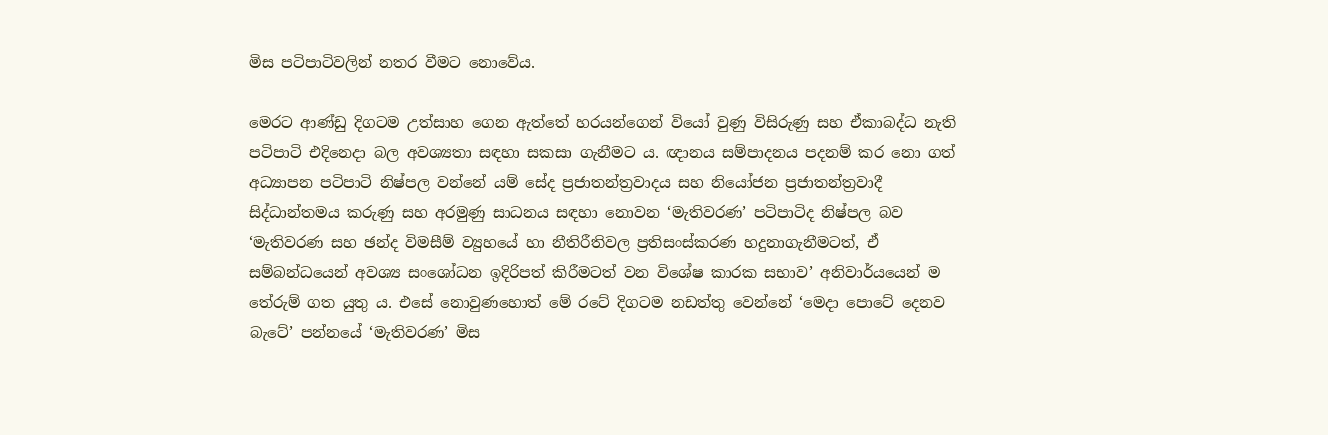මිස පටිපාටිවලින් නතර වීමට නොවේය.

මෙරට ආණ්ඩු දිගටම උත්සාහ ගෙන ඇත්තේ හරයන්ගෙන් වියෝ වුණු විසිරුණු සහ ඒකාබද්ධ නැති පටිපාටි එදිනෙදා බල අවශ්‍යතා සඳහා සකසා ගැනීමට ය. ඥානය සම්පාදනය පදනම් කර නො ගත් අධ්‍යාපන පටිපාටි නිෂ්පල වන්නේ යම් සේද ප්‍රජාතන්ත්‍රවාදය සහ නියෝජන ප්‍රජාතන්ත්‍රවාදී සිද්ධාන්තමය කරුණු සහ අරමුණු සාධනය සඳහා නොවන ‘මැතිවරණ’ පටිපාටිද නිෂ්පල බව ‘මැතිවරණ සහ ඡන්ද විමසීම් ව්‍යුහයේ හා නීතිරීතිවල ප්‍රතිසංස්කරණ හදුනාගැනීමටත්, ඒ සම්බන්ධයෙන් අවශ්‍ය සංශෝධන ඉදිරිපත් කිරීමටත් වන විශේෂ කාරක සභාව’ අනිවාර්යයෙන් ම තේරුම් ගත යුතු ය. එසේ නොවුණහොත් මේ රටේ දිගටම නඩත්තු වෙන්නේ ‘මෙදා පොටේ දෙනව බැටේ’ පන්නයේ ‘මැතිවරණ’ මිස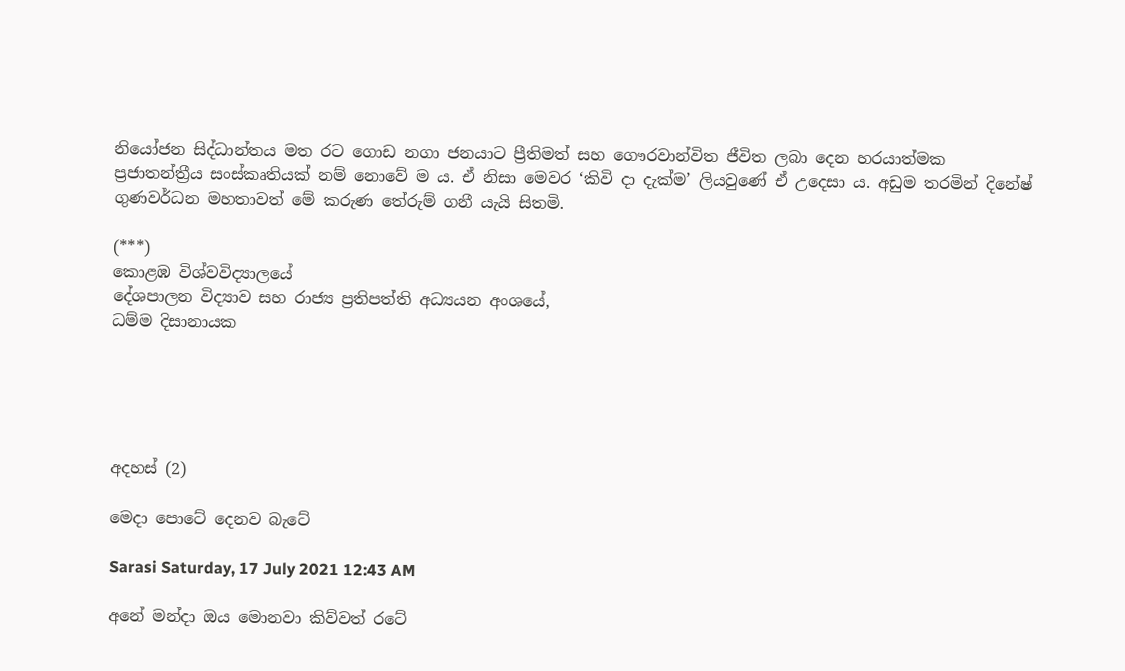නියෝජන සිද්ධාන්තය මත රට ගොඩ නගා ජනයාට ප්‍රීතිමත් සහ ගෞරවාන්විත ජීවිත ලබා දෙන හරයාත්මක ප්‍රජාතන්ත්‍රීය සංස්කෘතියක් නම් නොවේ ම ය. ඒ නිසා මෙවර ‘කිවි දා දැක්ම’ ලියවුණේ ඒ උදෙසා ය. අඩුම තරමින් දිනේෂ් ගුණවර්ධන මහතාවත් මේ කරුණ තේරුම් ගනී යැයි සිතමි‍.

(***)
කොළඹ විශ්වවිද්‍යාලයේ
දේශපාලන විද්‍යාව සහ රාජ්‍ය ප්‍රතිපත්ති අධ්‍යයන අංශයේ,
ධම්ම දිසානායක





අදහස් (2)

මෙදා පොටේ දෙනව බැටේ

Sarasi Saturday, 17 July 2021 12:43 AM

අනේ මන්දා ඔය මොනවා කිව්වත් රටේ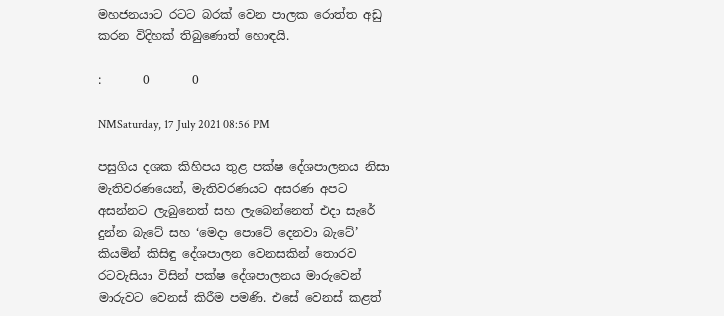මහජනයාට රටට බරක් වෙන පාලක රොත්ත අඩු කරන විදිහක් තිබුණොත් හොඳයි.

:       0       0

NMSaturday, 17 July 2021 08:56 PM

පසුගිය දශක කිහිපය තුළ පක්ෂ දේශපාලනය නිසා මැතිවරණයෙන්, මැතිවරණයට අසරණ අපට අසන්නට ලැබුනෙත් සහ ලැබෙන්නෙත් එදා සැරේ දුන්න බැටේ සහ ‘මෙදා පොටේ දෙනවා බැටේ’ කියමින් කිසිඳු දේශපාලන වෙනසකින් තොරව රටවැසියා විසින් පක්ෂ දේශපාලනය මාරුවෙන් මාරුවට වෙනස් කිරීම පමණි. එසේ වෙනස් කළත්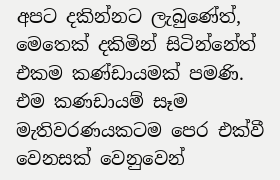අපට දකින්නට ලැබුණේත්, මෙතෙක් දකිමින් සිටින්නේත් එකම කණ්ඩායමක් පමණි. එම කණඩායම් සෑම මැතිවරණයකටම පෙර එක්වී වෙනසක් වෙනුවෙන්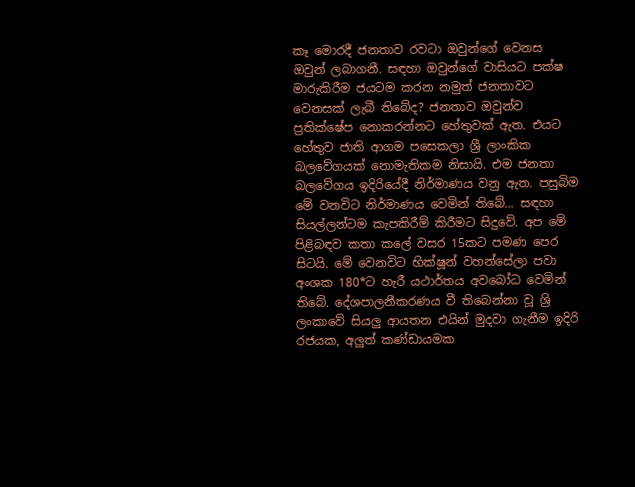කෑ මොරදී ජනතාව රවටා ඔවුන්ගේ වෙනස ඔවුන් ලබාගනී. සඳහා ඔවුන්ගේ වාසියට පක්ෂ මාරුකිරීම ජයටම කරන නමුත් ජනතාවට වෙනසක් ලැබී තිබේද? ජනතාව ඔවුන්ව ප්‍රතික්ෂේප නොකරන්නට හේතුවක් ඇත. එයට හේතුව ජාති ආගම පසෙකලා ශ්‍රී ලාංකික බලවේගයක් නොමැතිකම නිසායි. එම ජනතා බලවේගය ඉදිරියේදී නිර්මාණය වනු ඇත. පසුබිම මේ වනවිට නිර්මාණය වෙමින් තිබේ... සඳහා සියල්ලන්ටම කැපකිරීම් කිරීමට සිදුවේ. අප මේ පිළිබඳව කතා කලේ වසර 15කට පමණ පෙර සිටයි. මේ වෙනවිට භික්ෂූන් වහන්සේලා පවා අංශක 180*ට හැරී යථාර්තය අවබෝධ වෙමින් තිබේ. දේශපාලනීකරණය වී තිබෙන්නා වූ ශ්‍රි ලංකාවේ සියලු ආයතන එයින් මුදවා ගැනීම ඉදිරි රජයක, අලුත් කණ්ඩායමක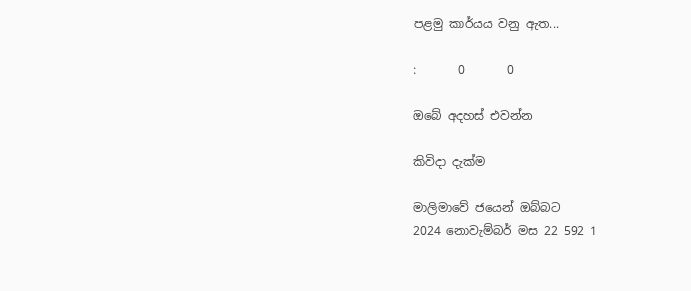පළමු කාර්යය වනු ඇත...

:       0       0

ඔබේ අදහස් එවන්න

කිවිදා දැක්ම

මාලිමාවේ ජයෙන් ඔබ්බට
2024 නොවැම්බර් මස 22 592 1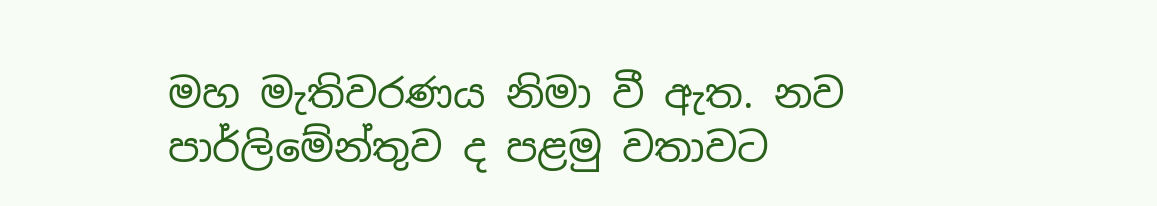මහ මැතිවරණය නිමා වී ඇත. නව පාර්ලිමේන්තුව ද පළමු වතාවට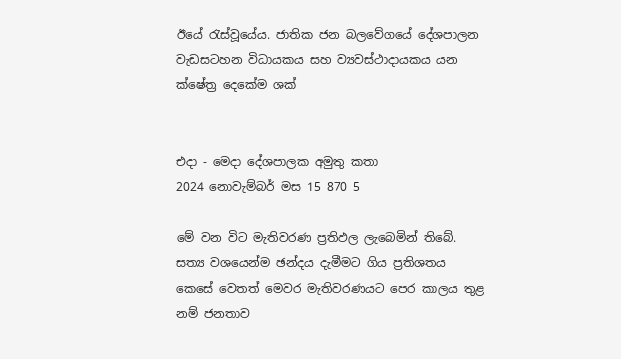ඊයේ රැස්වූයේය. ජාතික ජන බලවේගයේ දේශපාලන වැඩසටහන විධායකය සහ ව්‍යවස්ථාදායකය යන ක්ෂේත්‍ර දෙකේම ශක්


එදා - මෙදා දේශපාලක අමුතු කතා
2024 නොවැම්බර් මස 15 870 5

මේ වන විට මැතිවරණ ප්‍රතිඵල ලැබෙමින් තිබේ. සත්‍ය වශයෙන්ම ඡන්දය දැමීමට ගිය ප්‍රතිශතය කෙසේ වෙතත් මෙවර මැතිවරණයට පෙර කාලය තුළ නම් ජනතාව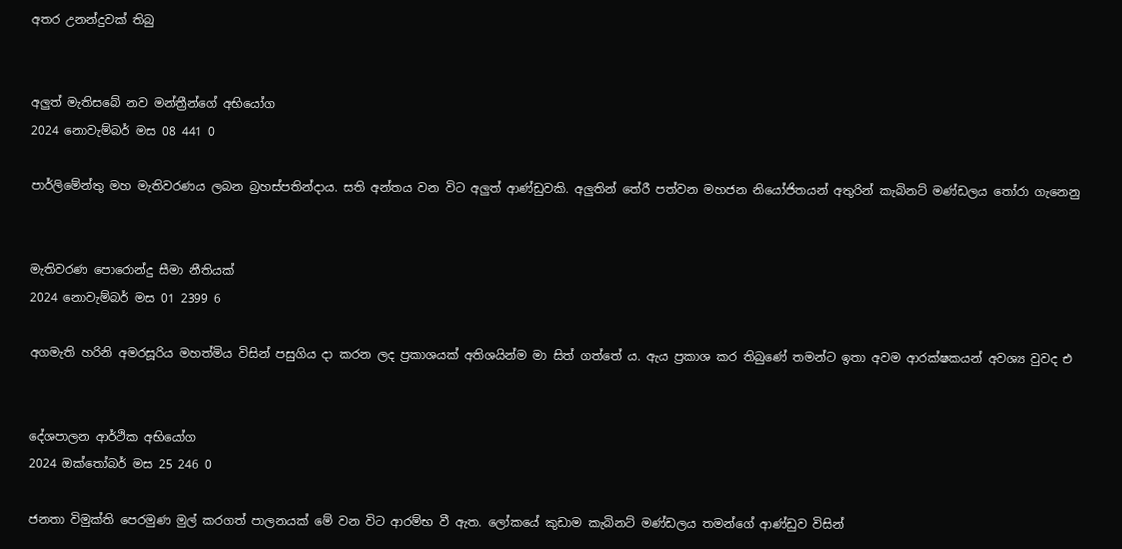අතර උනන්දුවක් තිබු


අලුත් මැතිසබේ නව මන්ත්‍රීන්ගේ අභියෝග
2024 නොවැම්බර් මස 08 441 0

පාර්ලිමේන්තු මහ මැතිවරණය ලබන බ්‍රහස්පතින්දාය. සති අන්තය වන විට අලුත් ආණ්ඩුවකි. අලුතින් තේරී පත්වන මහජන නියෝජිතයන් අතුරින් කැබිනට් මණ්ඩලය තෝරා ගැනෙනු


මැතිවරණ පොරොන්දු සීමා නීතියක්
2024 නොවැම්බර් මස 01 2399 6

අගමැති හරිනි අමරසූරිය මහත්මිය විසින් පසුගිය දා කරන ලද ප්‍රකාශයක් අතිශයින්ම මා සිත් ගත්තේ ය. ඇය ප්‍රකාශ කර තිබුණේ තමන්ට ඉතා අවම ආරක්ෂකයන් අවශ්‍ය වුවද එ


දේශපාලන ආර්ථික අභියෝග
2024 ඔක්තෝබර් මස 25 246 0

ජනතා විමුක්ති පෙරමුණ මුල් කරගත් පාලනයක් මේ වන විට ආරම්භ වී ඇත. ලෝකයේ කුඩාම කැබිනට් මණ්ඩලය තමන්ගේ ආණ්ඩුව විසින්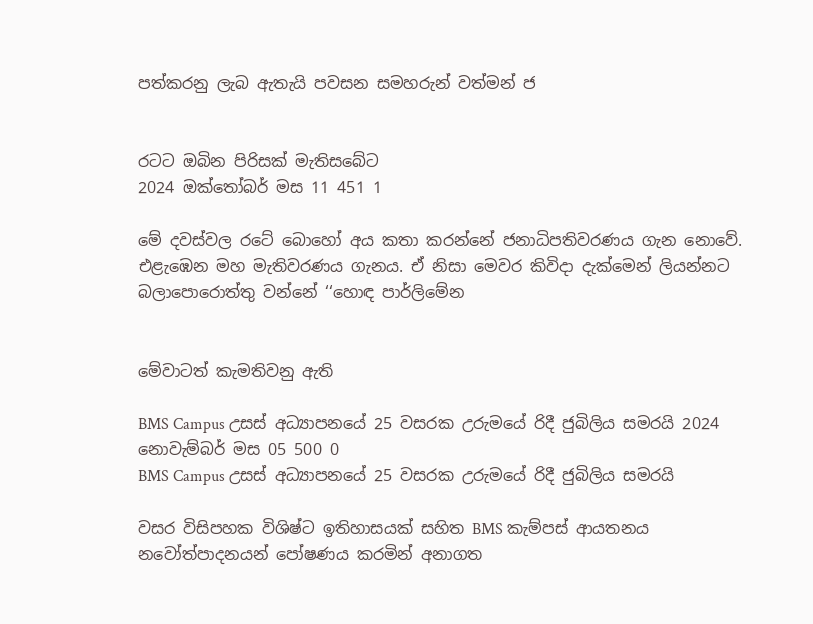පත්කරනු ලැබ ඇතැයි පවසන සමහරුන් වත්මන් ජ


රටට ඔබින පිරිසක් මැතිසබේට
2024 ඔක්තෝබර් මස 11 451 1

මේ දවස්වල රටේ බොහෝ අය කතා කරන්නේ ජනාධිපතිවරණය ගැන නොවේ. එළැඹෙන මහ මැතිවරණය ගැනය. ඒ නිසා මෙවර කිවිදා දැක්මෙන් ලියන්නට බලාපොරොත්තු වන්නේ ‘‘හොඳ පාර්ලිමේන


මේවාටත් කැමතිවනු ඇති

BMS Campus උසස් අධ්‍යාපනයේ 25 වසරක උරුමයේ රිදී ජුබිලිය සමරයි 2024 නොවැම්බර් මස 05 500 0
BMS Campus උසස් අධ්‍යාපනයේ 25 වසරක උරුමයේ රිදී ජුබිලිය සමරයි

වසර විසිපහක විශිෂ්ට ඉතිහාසයක් සහිත BMS කැම්පස් ආයතනය නවෝත්පාදනයන් පෝෂණය කරමින් අනාගත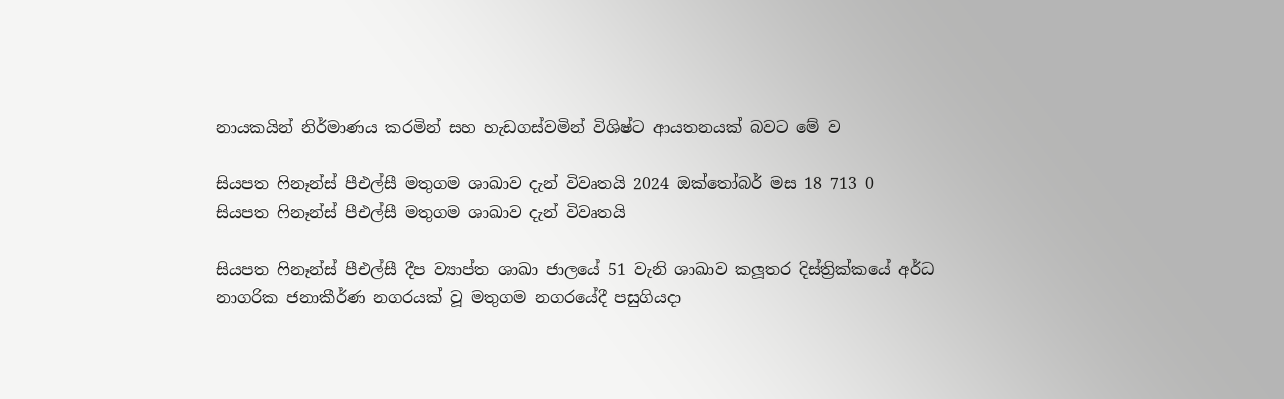නායකයින් නිර්මාණය කරමින් සහ හැඩගස්වමින් විශිෂ්ට ආයතනයක් බවට මේ ව

සියපත ෆිනෑන්ස් පීඑල්සී මතුගම ශාඛාව දැන් විවෘතයි 2024 ඔක්තෝබර් මස 18 713 0
සියපත ෆිනෑන්ස් පීඑල්සී මතුගම ශාඛාව දැන් විවෘතයි

සියපත ෆිනෑන්ස් පීඑල්සී දීප ව්‍යාප්ත ශාඛා ජාලයේ 51 වැනි ශාඛාව කලූතර දිස්ත්‍රික්කයේ අර්ධ නාගරික ජනාකීර්ණ නගරයක් වූ මතුගම නගරයේදී පසුගියදා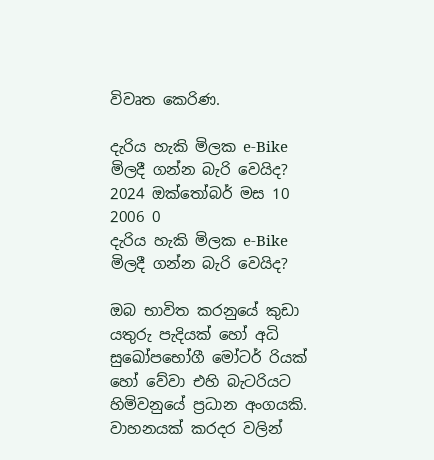විවෘත කෙරිණ.

දැරිය හැකි මිලක e-Bike මිලදී ගන්න බැරි වෙයිද? 2024 ඔක්තෝබර් මස 10 2006 0
දැරිය හැකි මිලක e-Bike මිලදී ගන්න බැරි වෙයිද?

ඔබ භාවිත කරනුයේ කුඩා යතුරු පැදියක් හෝ අධි සුඛෝපභෝගී මෝටර් රියක් හෝ වේවා එහි බැටරියට හිමිවනුයේ ප්‍රධාන අංගයකි. වාහනයක් කරදර වලින්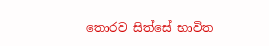තොරව සිත්සේ භාවිත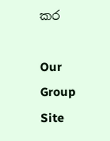කර

Our Group Site